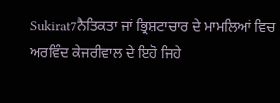Sukirat7ਨੈਤਿਕਤਾ ਜਾਂ ਭ੍ਰਿਸ਼ਟਾਚਾਰ ਦੇ ਮਾਮਲਿਆਂ ਵਿਚ ਅਰਵਿੰਦ ਕੇਜਰੀਵਾਲ ਦੇ ਇਹੋ ਜਿਹੇ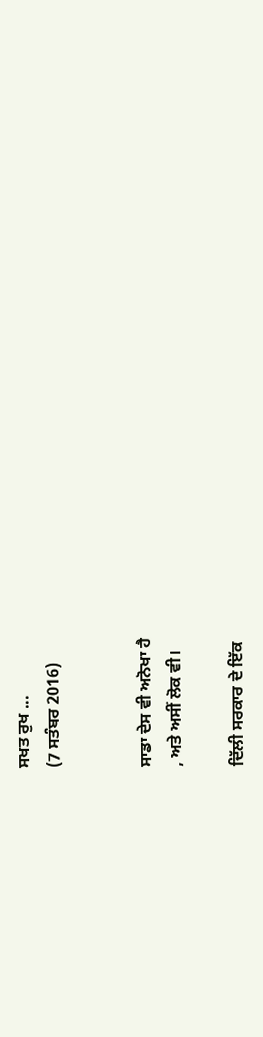ਸਖਤ ਰੁਖ ...
(7 ਸਤੰਬਰ 2016)


ਸਾਡਾ ਦੇਸ ਵੀ ਅਨੋਖਾ ਹੈ
, ਅਤੇ ਅਸੀਂ ਲੋਕ ਵੀ।

ਦਿੱਲੀ ਸਰਕਾਰ ਦੇ ਇੱਕ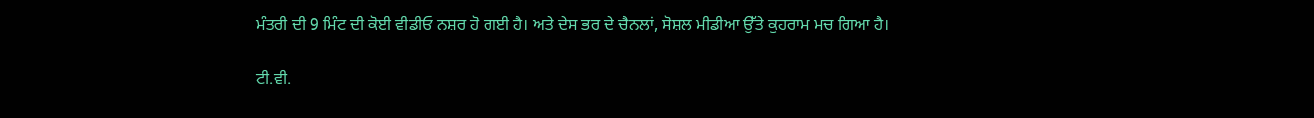ਮੰਤਰੀ ਦੀ 9 ਮਿੰਟ ਦੀ ਕੋਈ ਵੀਡੀਓ ਨਸ਼ਰ ਹੋ ਗਈ ਹੈ। ਅਤੇ ਦੇਸ ਭਰ ਦੇ ਚੈਨਲਾਂ, ਸੋਸ਼ਲ ਮੀਡੀਆ ਉੱਤੇ ਕੁਹਰਾਮ ਮਚ ਗਿਆ ਹੈ।

ਟੀ.ਵੀ.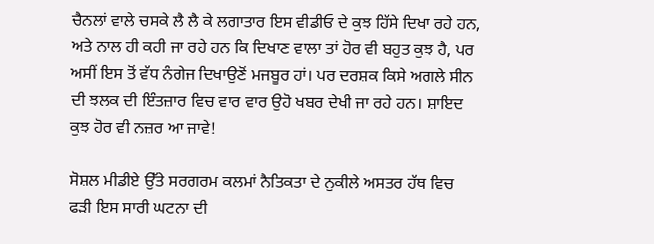ਚੈਨਲਾਂ ਵਾਲੇ ਚਸਕੇ ਲੈ ਲੈ ਕੇ ਲਗਾਤਾਰ ਇਸ ਵੀਡੀਓ ਦੇ ਕੁਝ ਹਿੱਸੇ ਦਿਖਾ ਰਹੇ ਹਨ, ਅਤੇ ਨਾਲ ਹੀ ਕਹੀ ਜਾ ਰਹੇ ਹਨ ਕਿ ਦਿਖਾਣ ਵਾਲਾ ਤਾਂ ਹੋਰ ਵੀ ਬਹੁਤ ਕੁਝ ਹੈ, ਪਰ ਅਸੀਂ ਇਸ ਤੋਂ ਵੱਧ ਨੰਗੇਜ ਦਿਖਾਉਣੋਂ ਮਜਬੂਰ ਹਾਂ। ਪਰ ਦਰਸ਼ਕ ਕਿਸੇ ਅਗਲੇ ਸੀਨ ਦੀ ਝਲਕ ਦੀ ਇੰਤਜ਼ਾਰ ਵਿਚ ਵਾਰ ਵਾਰ ਉਹੋ ਖਬਰ ਦੇਖੀ ਜਾ ਰਹੇ ਹਨ। ਸ਼ਾਇਦ ਕੁਝ ਹੋਰ ਵੀ ਨਜ਼ਰ ਆ ਜਾਵੇ!

ਸੋਸ਼ਲ ਮੀਡੀਏ ਉੱਤੇ ਸਰਗਰਮ ਕਲਮਾਂ ਨੈਤਿਕਤਾ ਦੇ ਨੁਕੀਲੇ ਅਸਤਰ ਹੱਥ ਵਿਚ ਫੜੀ ਇਸ ਸਾਰੀ ਘਟਨਾ ਦੀ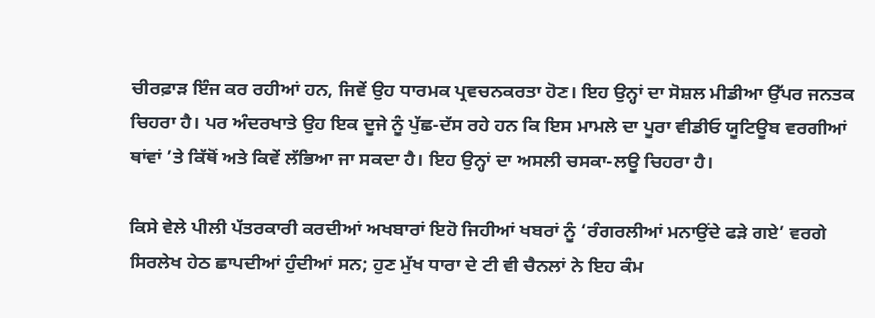ਚੀਰਫ਼ਾੜ ਇੰਜ ਕਰ ਰਹੀਆਂ ਹਨ, ਜਿਵੇਂ ਉਹ ਧਾਰਮਕ ਪ੍ਰਵਚਨਕਰਤਾ ਹੋਣ। ਇਹ ਉਨ੍ਹਾਂ ਦਾ ਸੋਸ਼ਲ ਮੀਡੀਆ ਉੱਪਰ ਜਨਤਕ ਚਿਹਰਾ ਹੈ। ਪਰ ਅੰਦਰਖਾਤੇ ਉਹ ਇਕ ਦੂਜੇ ਨੂੰ ਪੁੱਛ-ਦੱਸ ਰਹੇ ਹਨ ਕਿ ਇਸ ਮਾਮਲੇ ਦਾ ਪੂਰਾ ਵੀਡੀਓ ਯੂਟਿਊਬ ਵਰਗੀਆਂ ਥਾਂਵਾਂ ’ਤੇ ਕਿੱਥੋਂ ਅਤੇ ਕਿਵੇਂ ਲੱਭਿਆ ਜਾ ਸਕਦਾ ਹੈ। ਇਹ ਉਨ੍ਹਾਂ ਦਾ ਅਸਲੀ ਚਸਕਾ-ਲਊ ਚਿਹਰਾ ਹੈ।

ਕਿਸੇ ਵੇਲੇ ਪੀਲੀ ਪੱਤਰਕਾਰੀ ਕਰਦੀਆਂ ਅਖਬਾਰਾਂ ਇਹੋ ਜਿਹੀਆਂ ਖਬਰਾਂ ਨੂੰ ‘ਰੰਗਰਲੀਆਂ ਮਨਾਉਂਦੇ ਫੜੇ ਗਏ’ ਵਰਗੇ ਸਿਰਲੇਖ ਹੇਠ ਛਾਪਦੀਆਂ ਹੁੰਦੀਆਂ ਸਨ; ਹੁਣ ਮੁੱਖ ਧਾਰਾ ਦੇ ਟੀ ਵੀ ਚੈਨਲਾਂ ਨੇ ਇਹ ਕੰਮ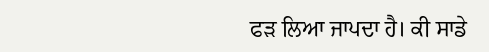ਫੜ ਲਿਆ ਜਾਪਦਾ ਹੈ। ਕੀ ਸਾਡੇ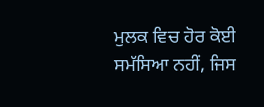ਮੁਲਕ ਵਿਚ ਹੋਰ ਕੋਈ ਸਮੱਸਿਆ ਨਹੀਂ, ਜਿਸ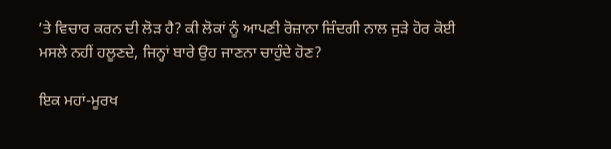’ਤੇ ਵਿਚਾਰ ਕਰਨ ਦੀ ਲੋੜ ਹੈ? ਕੀ ਲੋਕਾਂ ਨੂੰ ਆਪਣੀ ਰੋਜ਼ਾਨਾ ਜ਼ਿੰਦਗੀ ਨਾਲ ਜੁੜੇ ਹੋਰ ਕੋਈ ਮਸਲੇ ਨਹੀਂ ਹਲੂਣਦੇ, ਜਿਨ੍ਹਾਂ ਬਾਰੇ ਉਹ ਜਾਣਨਾ ਚਾਹੁੰਦੇ ਹੋਣ?

ਇਕ ਮਹਾਂ-ਮੂਰਖ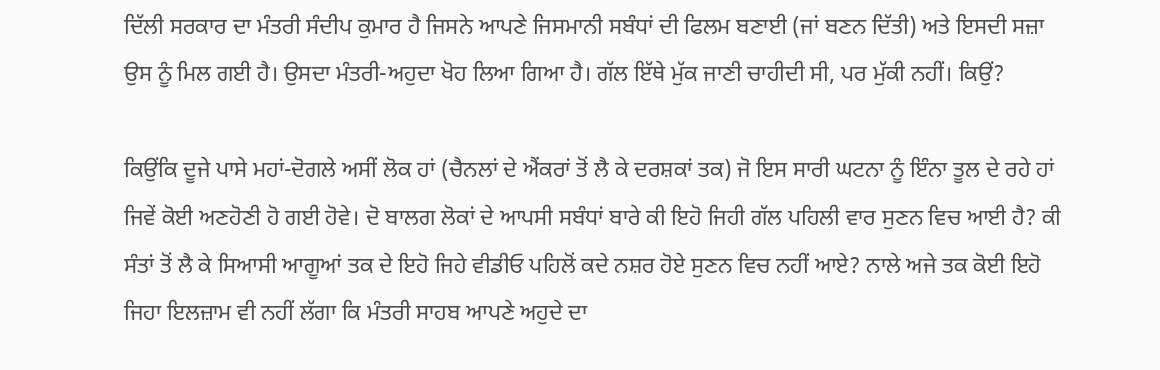ਦਿੱਲੀ ਸਰਕਾਰ ਦਾ ਮੰਤਰੀ ਸੰਦੀਪ ਕੁਮਾਰ ਹੈ ਜਿਸਨੇ ਆਪਣੇ ਜਿਸਮਾਨੀ ਸਬੰਧਾਂ ਦੀ ਫਿਲਮ ਬਣਾਈ (ਜਾਂ ਬਣਨ ਦਿੱਤੀ) ਅਤੇ ਇਸਦੀ ਸਜ਼ਾ ਉਸ ਨੂੰ ਮਿਲ ਗਈ ਹੈ। ਉਸਦਾ ਮੰਤਰੀ-ਅਹੁਦਾ ਖੋਹ ਲਿਆ ਗਿਆ ਹੈ। ਗੱਲ ਇੱਥੇ ਮੁੱਕ ਜਾਣੀ ਚਾਹੀਦੀ ਸੀ, ਪਰ ਮੁੱਕੀ ਨਹੀਂ। ਕਿਉਂ?

ਕਿਉਂਕਿ ਦੂਜੇ ਪਾਸੇ ਮਹਾਂ-ਦੋਗਲੇ ਅਸੀਂ ਲੋਕ ਹਾਂ (ਚੈਨਲਾਂ ਦੇ ਐਂਕਰਾਂ ਤੋਂ ਲੈ ਕੇ ਦਰਸ਼ਕਾਂ ਤਕ) ਜੋ ਇਸ ਸਾਰੀ ਘਟਨਾ ਨੂੰ ਇੰਨਾ ਤੂਲ ਦੇ ਰਹੇ ਹਾਂ ਜਿਵੇਂ ਕੋਈ ਅਣਹੋਣੀ ਹੋ ਗਈ ਹੋਵੇ। ਦੋ ਬਾਲਗ ਲੋਕਾਂ ਦੇ ਆਪਸੀ ਸਬੰਧਾਂ ਬਾਰੇ ਕੀ ਇਹੋ ਜਿਹੀ ਗੱਲ ਪਹਿਲੀ ਵਾਰ ਸੁਣਨ ਵਿਚ ਆਈ ਹੈ? ਕੀ ਸੰਤਾਂ ਤੋਂ ਲੈ ਕੇ ਸਿਆਸੀ ਆਗੂਆਂ ਤਕ ਦੇ ਇਹੋ ਜਿਹੇ ਵੀਡੀਓ ਪਹਿਲੋਂ ਕਦੇ ਨਸ਼ਰ ਹੋਏ ਸੁਣਨ ਵਿਚ ਨਹੀਂ ਆਏ? ਨਾਲੇ ਅਜੇ ਤਕ ਕੋਈ ਇਹੋ ਜਿਹਾ ਇਲਜ਼ਾਮ ਵੀ ਨਹੀਂ ਲੱਗਾ ਕਿ ਮੰਤਰੀ ਸਾਹਬ ਆਪਣੇ ਅਹੁਦੇ ਦਾ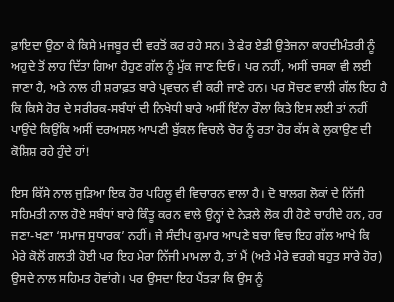ਫ਼ਾਇਦਾ ਉਠਾ ਕੇ ਕਿਸੇ ਮਜਬੂਰ ਦੀ ਵਰਤੋਂ ਕਰ ਰਹੇ ਸਨ। ਤੇ ਫੇਰ ਏਡੀ ਉਤੇਜਨਾ ਕਾਹਦੀਮੰਤਰੀ ਨੂੰ ਅਹੁਦੇ ਤੋਂ ਲਾਹ ਦਿੱਤਾ ਗਿਆ ਹੈਹੁਣ ਗੱਲ ਨੂੰ ਮੁੱਕ ਜਾਣ ਦਿਓ। ਪਰ ਨਹੀਂ, ਅਸੀਂ ਚਸਕਾ ਵੀ ਲਈ ਜਾਣਾ ਹੈ, ਅਤੇ ਨਾਲ ਹੀ ਸ਼ਰਾਫ਼ਤ ਬਾਰੇ ਪ੍ਰਵਚਨ ਵੀ ਕਰੀ ਜਾਣੇ ਹਨ। ਪਰ ਸੋਚਣ ਵਾਲੀ ਗੱਲ ਇਹ ਹੈ ਕਿ ਕਿਸੇ ਹੋਰ ਦੇ ਸਰੀਰਕ-ਸਬੰਧਾਂ ਦੀ ਨਿਖੇਧੀ ਬਾਰੇ ਅਸੀਂ ਇੰਨਾ ਰੌਲਾ ਕਿਤੇ ਇਸ ਲਈ ਤਾਂ ਨਹੀਂ ਪਾਉਂਦੇ ਕਿਉਂਕਿ ਅਸੀਂ ਦਰਅਸਲ ਆਪਣੀ ਬੁੱਕਲ ਵਿਚਲੇ ਚੋਰ ਨੂੰ ਰਤਾ ਹੋਰ ਕੱਸ ਕੇ ਲੁਕਾਉਣ ਦੀ ਕੋਸ਼ਿਸ਼ ਰਹੇ ਹੁੰਦੇ ਹਾਂ!

ਇਸ ਕਿੱਸੇ ਨਾਲ ਜੁੜਿਆ ਇਕ ਹੋਰ ਪਹਿਲੂ ਵੀ ਵਿਚਾਰਨ ਵਾਲਾ ਹੈ। ਦੋ ਬਾਲਗ ਲੋਕਾਂ ਦੇ ਨਿੱਜੀ ਸਹਿਮਤੀ ਨਾਲ ਹੋਏ ਸਬੰਧਾਂ ਬਾਰੇ ਕਿੰਤੂ ਕਰਨ ਵਾਲੇ ਉਨ੍ਹਾਂ ਦੇ ਨੇੜਲੇ ਲੋਕ ਹੀ ਹੋਣੇ ਚਾਹੀਦੇ ਹਨ, ਹਰ ਜਣਾ-ਖਣਾ ‘ਸਮਾਜ ਸੁਧਾਰਕ’ ਨਹੀਂ। ਜੇ ਸੰਦੀਪ ਕੁਮਾਰ ਆਪਣੇ ਬਚਾ ਵਿਚ ਇਹ ਗੱਲ ਆਖੇ ਕਿ ਮੇਰੇ ਕੋਲੋਂ ਗਲਤੀ ਹੋਈ ਪਰ ਇਹ ਮੇਰਾ ਨਿੱਜੀ ਮਾਮਲਾ ਹੈ, ਤਾਂ ਮੈਂ (ਅਤੇ ਮੇਰੇ ਵਰਗੇ ਬਹੁਤ ਸਾਰੇ ਹੋਰ) ਉਸਦੇ ਨਾਲ ਸਹਿਮਤ ਹੋਵਾਂਗੇ। ਪਰ ਉਸਦਾ ਇਹ ਪੈਂਤੜਾ ਕਿ ਉਸ ਨੂੰ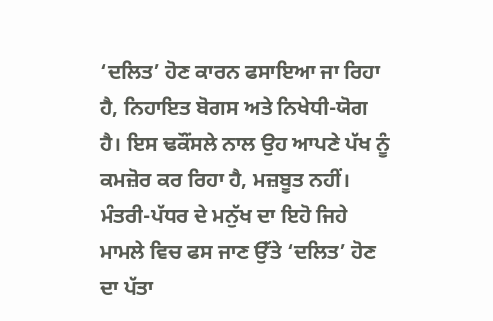‘ਦਲਿਤ’ ਹੋਣ ਕਾਰਨ ਫਸਾਇਆ ਜਾ ਰਿਹਾ ਹੈ, ਨਿਹਾਇਤ ਬੋਗਸ ਅਤੇ ਨਿਖੇਧੀ-ਯੋਗ ਹੈ। ਇਸ ਢਕੌਂਸਲੇ ਨਾਲ ਉਹ ਆਪਣੇ ਪੱਖ ਨੂੰ ਕਮਜ਼ੋਰ ਕਰ ਰਿਹਾ ਹੈ, ਮਜ਼ਬੂਤ ਨਹੀਂ। ਮੰਤਰੀ-ਪੱਧਰ ਦੇ ਮਨੁੱਖ ਦਾ ਇਹੋ ਜਿਹੇ ਮਾਮਲੇ ਵਿਚ ਫਸ ਜਾਣ ਉੱਤੇ ‘ਦਲਿਤ’ ਹੋਣ ਦਾ ਪੱਤਾ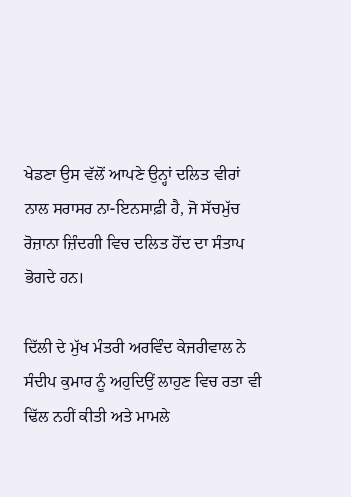ਖੇਡਣਾ ਉਸ ਵੱਲੋਂ ਆਪਣੇ ਉਨ੍ਹਾਂ ਦਲਿਤ ਵੀਰਾਂ ਨਾਲ ਸਰਾਸਰ ਨਾ-ਇਨਸਾਫ਼ੀ ਹੈ, ਜੋ ਸੱਚਮੁੱਚ ਰੋਜ਼ਾਨਾ ਜ਼ਿੰਦਗੀ ਵਿਚ ਦਲਿਤ ਹੋਂਦ ਦਾ ਸੰਤਾਪ ਭੋਗਦੇ ਹਨ।

ਦਿੱਲੀ ਦੇ ਮੁੱਖ ਮੰਤਰੀ ਅਰਵਿੰਦ ਕੇਜਰੀਵਾਲ ਨੇ ਸੰਦੀਪ ਕੁਮਾਰ ਨੂੰ ਅਹੁਦਿਉਂ ਲਾਹੁਣ ਵਿਚ ਰਤਾ ਵੀ ਢਿੱਲ ਨਹੀਂ ਕੀਤੀ ਅਤੇ ਮਾਮਲੇ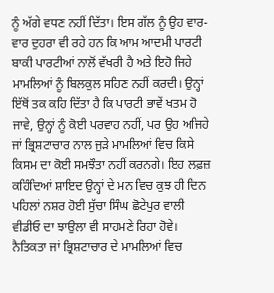ਨੂੰ ਅੱਗੇ ਵਧਣ ਨਹੀਂ ਦਿੱਤਾ। ਇਸ ਗੱਲ ਨੂੰ ਉਹ ਵਾਰ-ਵਾਰ ਦੁਹਰਾ ਵੀ ਰਹੇ ਹਨ ਕਿ ਆਮ ਆਦਮੀ ਪਾਰਟੀ ਬਾਕੀ ਪਾਰਟੀਆਂ ਨਾਲੋਂ ਵੱਖਰੀ ਹੈ ਅਤੇ ਇਹੋ ਜਿਹੇ ਮਾਮਲਿਆਂ ਨੂੰ ਬਿਲਕੁਲ ਸਹਿਣ ਨਹੀਂ ਕਰਦੀ। ਉਨ੍ਹਾਂ ਇੱਥੋਂ ਤਕ ਕਹਿ ਦਿੱਤਾ ਹੈ ਕਿ ਪਾਰਟੀ ਭਾਵੇਂ ਖਤਮ ਹੋ ਜਾਵੇ, ਉਨ੍ਹਾਂ ਨੂੰ ਕੋਈ ਪਰਵਾਹ ਨਹੀਂ, ਪਰ ਉਹ ਅਜਿਹੇ ਜਾਂ ਭ੍ਰਿਸ਼ਟਾਚਾਰ ਨਾਲ ਜੁੜੇ ਮਾਮਲਿਆਂ ਵਿਚ ਕਿਸੇ ਕਿਸਮ ਦਾ ਕੋਈ ਸਮਝੌਤਾ ਨਹੀਂ ਕਰਨਗੇ। ਇਹ ਲਫ਼ਜ਼ ਕਹਿੰਦਿਆਂ ਸ਼ਾਇਦ ਉਨ੍ਹਾਂ ਦੇ ਮਨ ਵਿਚ ਕੁਝ ਹੀ ਦਿਨ ਪਹਿਲਾਂ ਨਸ਼ਰ ਹੋਈ ਸੁੱਚਾ ਸਿੰਘ ਛੋਟੇਪੁਰ ਵਾਲੀ ਵੀਡੀਓ ਦਾ ਝਾਉਲਾ ਵੀ ਸਾਹਮਣੇ ਰਿਹਾ ਹੋਵੇ। ਨੈਤਿਕਤਾ ਜਾਂ ਭ੍ਰਿਸ਼ਟਾਚਾਰ ਦੇ ਮਾਮਲਿਆਂ ਵਿਚ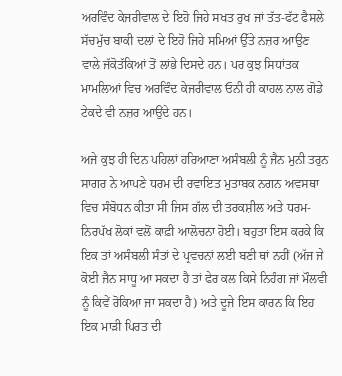ਅਰਵਿੰਦ ਕੇਜਰੀਵਾਲ ਦੇ ਇਹੋ ਜਿਹੇ ਸਖਤ ਰੁਖ ਜਾਂ ਤੱਤ-ਫੱਟ ਫੈਸਲੇ ਸੱਚਮੁੱਚ ਬਾਕੀ ਦਲਾਂ ਦੇ ਇਹੋ ਜਿਹੇ ਸਮਿਆਂ ਉੱਤੇ ਨਜ਼ਰ ਆਉਣ ਵਾਲੇ ਜੱਕੋਤੱਕਿਆਂ ਤੋਂ ਲਾਂਭੇ ਦਿਸਦੇ ਹਨ। ਪਰ ਕੁਝ ਸਿਧਾਂਤਕ ਮਾਮਲਿਆਂ ਵਿਚ ਅਰਵਿੰਦ ਕੇਜਰੀਵਾਲ ਓਨੀ ਹੀ ਕਾਹਲ ਨਾਲ ਗੋਡੇ ਟੇਕਦੇ ਵੀ ਨਜ਼ਰ ਆਉਂਦੇ ਹਨ।

ਅਜੇ ਕੁਝ ਹੀ ਦਿਨ ਪਹਿਲਾਂ ਹਰਿਆਣਾ ਅਸੰਬਲੀ ਨੂੰ ਜੈਨ ਮੁਨੀ ਤਰੁਨ ਸਾਗਰ ਨੇ ਆਪਣੇ ਧਰਮ ਦੀ ਰਵਾਇਤ ਮੁਤਾਬਕ ਨਗਨ ਅਵਸਥਾ ਵਿਚ ਸੰਬੋਧਨ ਕੀਤਾ ਸੀ ਜਿਸ ਗੱਲ ਦੀ ਤਰਕਸ਼ੀਲ ਅਤੇ ਧਰਮ-ਨਿਰਪੱਖ ਲੋਕਾਂ ਵਲੋਂ ਕਾਫ਼ੀ ਆਲੋਚਨਾ ਹੋਈ। ਬਹੁਤਾ ਇਸ ਕਰਕੇ ਕਿ ਇਕ ਤਾਂ ਅਸੰਬਲੀ ਸੰਤਾਂ ਦੇ ਪ੍ਰਵਚਨਾਂ ਲਈ ਬਣੀ ਥਾਂ ਨਹੀਂ (ਅੱਜ ਜੇ ਕੋਈ ਜੈਨ ਸਾਧੂ ਆ ਸਕਦਾ ਹੈ ਤਾਂ ਫੇਰ ਕਲ ਕਿਸੇ ਨਿਹੰਗ ਜਾਂ ਮੌਲਵੀ ਨੂੰ ਕਿਵੇਂ ਰੋਕਿਆ ਜਾ ਸਕਦਾ ਹੈ) ਅਤੇ ਦੂਜੇ ਇਸ ਕਾਰਨ ਕਿ ਇਹ ਇਕ ਮਾੜੀ ਪਿਰਤ ਦੀ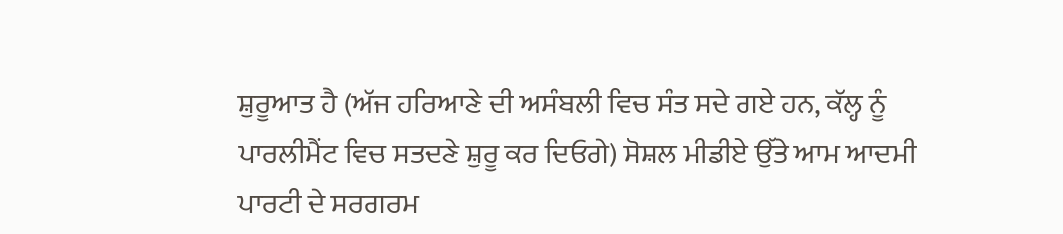ਸ਼ੁਰੂਆਤ ਹੈ (ਅੱਜ ਹਰਿਆਣੇ ਦੀ ਅਸੰਬਲੀ ਵਿਚ ਸੰਤ ਸਦੇ ਗਏ ਹਨ, ਕੱਲ੍ਹ ਨੂੰ ਪਾਰਲੀਮੈਂਟ ਵਿਚ ਸਤਦਣੇ ਸ਼ੁਰੂ ਕਰ ਦਿਓਗੇ) ਸੋਸ਼ਲ ਮੀਡੀਏ ਉੱਤੇ ਆਮ ਆਦਮੀ ਪਾਰਟੀ ਦੇ ਸਰਗਰਮ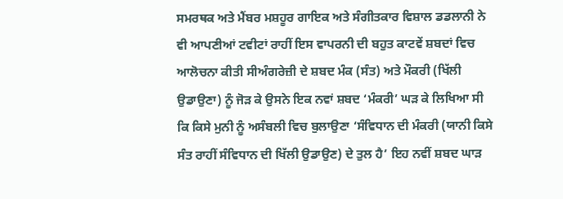ਸਮਰਥਕ ਅਤੇ ਮੈਂਬਰ ਮਸ਼ਹੂਰ ਗਾਇਕ ਅਤੇ ਸੰਗੀਤਕਾਰ ਵਿਸ਼ਾਲ ਡਡਲਾਨੀ ਨੇ ਵੀ ਆਪਣੀਆਂ ਟਵੀਟਾਂ ਰਾਹੀਂ ਇਸ ਵਾਪਰਨੀ ਦੀ ਬਹੁਤ ਕਾਟਵੇਂ ਸ਼ਬਦਾਂ ਵਿਚ ਆਲੋਚਨਾ ਕੀਤੀ ਸੀਅੰਗਰੇਜ਼ੀ ਦੇ ਸ਼ਬਦ ਮੰਕ (ਸੰਤ) ਅਤੇ ਮੌਕਰੀ (ਖਿੱਲੀ ਉਡਾਉਣਾ) ਨੂੰ ਜੋੜ ਕੇ ਉਸਨੇ ਇਕ ਨਵਾਂ ਸ਼ਬਦ ‘ਮੰਕਰੀ’ ਘੜ ਕੇ ਲਿਖਿਆ ਸੀ ਕਿ ਕਿਸੇ ਮੁਨੀ ਨੂੰ ਅਸੰਬਲੀ ਵਿਚ ਬੁਲਾਉਣਾ ‘ਸੰਵਿਧਾਨ ਦੀ ਮੰਕਰੀ (ਯਾਨੀ ਕਿਸੇ ਸੰਤ ਰਾਹੀਂ ਸੰਵਿਧਾਨ ਦੀ ਖਿੱਲੀ ਉਡਾਉਣ) ਦੇ ਤੁਲ ਹੈ’ ਇਹ ਨਵੀਂ ਸ਼ਬਦ ਘਾੜ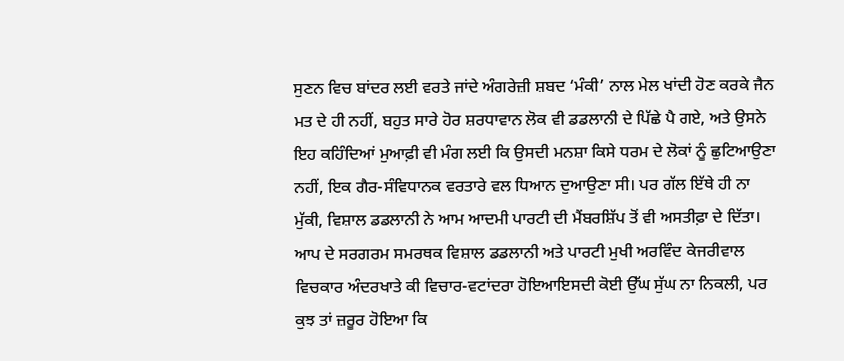ਸੁਣਨ ਵਿਚ ਬਾਂਦਰ ਲਈ ਵਰਤੇ ਜਾਂਦੇ ਅੰਗਰੇਜ਼ੀ ਸ਼ਬਦ ‘ਮੰਕੀ’ ਨਾਲ ਮੇਲ ਖਾਂਦੀ ਹੋਣ ਕਰਕੇ ਜੈਨ ਮਤ ਦੇ ਹੀ ਨਹੀਂ, ਬਹੁਤ ਸਾਰੇ ਹੋਰ ਸ਼ਰਧਾਵਾਨ ਲੋਕ ਵੀ ਡਡਲਾਨੀ ਦੇ ਪਿੱਛੇ ਪੈ ਗਏ, ਅਤੇ ਉਸਨੇ ਇਹ ਕਹਿੰਦਿਆਂ ਮੁਆਫ਼ੀ ਵੀ ਮੰਗ ਲਈ ਕਿ ਉਸਦੀ ਮਨਸ਼ਾ ਕਿਸੇ ਧਰਮ ਦੇ ਲੋਕਾਂ ਨੂੰ ਛੁਟਿਆਉਣਾ ਨਹੀਂ, ਇਕ ਗੈਰ-ਸੰਵਿਧਾਨਕ ਵਰਤਾਰੇ ਵਲ ਧਿਆਨ ਦੁਆਉਣਾ ਸੀ। ਪਰ ਗੱਲ ਇੱਥੇ ਹੀ ਨਾ ਮੁੱਕੀ, ਵਿਸ਼ਾਲ ਡਡਲਾਨੀ ਨੇ ਆਮ ਆਦਮੀ ਪਾਰਟੀ ਦੀ ਮੈਂਬਰਸ਼ਿੱਪ ਤੋਂ ਵੀ ਅਸਤੀਫ਼ਾ ਦੇ ਦਿੱਤਾ। ਆਪ ਦੇ ਸਰਗਰਮ ਸਮਰਥਕ ਵਿਸ਼ਾਲ ਡਡਲਾਨੀ ਅਤੇ ਪਾਰਟੀ ਮੁਖੀ ਅਰਵਿੰਦ ਕੇਜਰੀਵਾਲ ਵਿਚਕਾਰ ਅੰਦਰਖਾਤੇ ਕੀ ਵਿਚਾਰ-ਵਟਾਂਦਰਾ ਹੋਇਆਇਸਦੀ ਕੋਈ ਉੱਘ ਸੁੱਘ ਨਾ ਨਿਕਲੀ, ਪਰ ਕੁਝ ਤਾਂ ਜ਼ਰੂਰ ਹੋਇਆ ਕਿ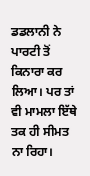ਡਡਲਾਨੀ ਨੇ ਪਾਰਟੀ ਤੋਂ ਕਿਨਾਰਾ ਕਰ ਲਿਆ। ਪਰ ਤਾਂ ਵੀ ਮਾਮਲਾ ਇੱਥੇ ਤਕ ਹੀ ਸੀਮਤ ਨਾ ਰਿਹਾ।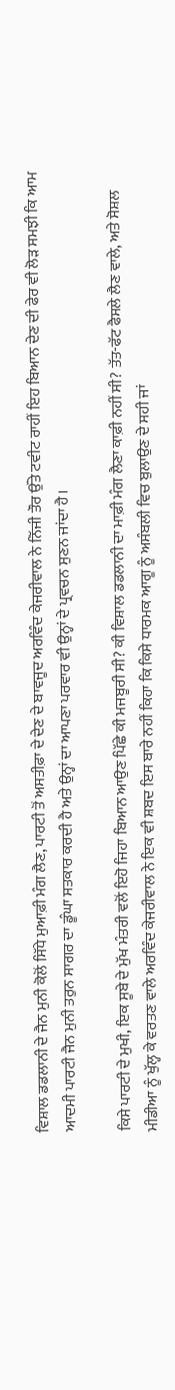ਵਿਸ਼ਾਲ ਡਡਲਾਨੀ ਦੇ ਜੈਨ ਮੁਨੀ ਕੋਲੋਂ ਸਿੱਧੇ ਮੁਆਫ਼ੀ ਮੰਗ ਲੈਣ, ਪਾਰਟੀ ਤੋਂ ਅਸਤੀਫ਼ਾ ਦੇ ਦੇਣ ਦੇ ਬਾਵਜੂਦ ਅਰਵਿੰਦ ਕੇਜਰੀਵਾਲ ਨੇ ਨਿੱਜੀ ਤੌਰ ਉੱਤੇ ਟਵੀਟ ਰਾਹੀਂ ਇਹ ਬਿਆਨ ਦੇਣ ਦੀ ਫੇਰ ਵੀ ਲੋੜ ਸਮਝੀ ਕਿ ਆਮ ਆਦਮੀ ਪਾਰਟੀ ਜੈਨ ਮੁਨੀ ਤਰੁਨ ਸਾਗਰ ਦਾ ਡੂੰਘਾ ਸਤਕਾਰ ਕਰਦੀ ਹੈ ਅਤੇ ਉਨ੍ਹਾਂ ਦਾ ਆਪਣਾ ਪਰਵਾਰ ਵੀ ਉਨ੍ਹਾਂ ਦੇ ਪ੍ਰਵਚਨ ਸੁਣਨ ਜਾਂਦਾ ਹੈ।

ਕਿਸੇ ਪਾਰਟੀ ਦੇ ਮੁਖੀ, ਇਕ ਸੂਬੇ ਦੇ ਮੁੱਖ ਮੰਤਰੀ ਵਲੋਂ ਇਹੋ ਜਿਹਾ ਬਿਆਨ ਆਉਣ ਪਿੱਛੇ ਕੀ ਮਜਬੂਰੀ ਸੀ? ਕੀ ਵਿਸ਼ਾਲ ਡਡਲਾਨੀ ਦਾ ਮਾਫ਼ੀ ਮੰਗ ਲੈਣਾ ਕਾਫ਼ੀ ਨਹੀਂ ਸੀ? ਤੱਤ-ਫੱਟ ਫੈਸਲੇ ਲੈਣ ਵਾਲੇ, ਅਤੇ ਸੋਸ਼ਲ ਮੀਡੀਆ ਨੂੰ ਖੁੱਲ੍ਹ ਕੇ ਵਰਤਣ ਵਾਲੇ ਅਰਵਿੰਦ ਕੇਜਰੀਵਾਲ ਨੇ ਇਕ ਵੀ ਸ਼ਬਦ ਇਸ ਬਾਰੇ ਨਹੀਂ ਕਿਹਾ ਕਿ ਕਿਸੇ ਧਾਰਮਕ ਆਗੂ ਨੂੰ ਅਸੰਬਲੀ ਵਿਚ ਬੁਲਾਉਣ ਦੇ ਸਹੀ ਜਾਂ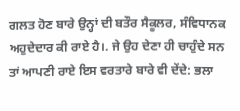ਗਲਤ ਹੋਣ ਬਾਰੇ ਉਨ੍ਹਾਂ ਦੀ ਬਤੌਰ ਸੈਕੂਲਰ, ਸੰਵਿਧਾਨਕ ਅਹੁਦੇਦਾਰ ਕੀ ਰਾਏ ਹੈ।. ਜੇ ਉਹ ਦੇਣਾ ਹੀ ਚਾਹੁੰਦੇ ਸਨ ਤਾਂ ਆਪਣੀ ਰਾਏ ਇਸ ਵਰਤਾਰੇ ਬਾਰੇ ਵੀ ਦੇਂਦੇ: ਭਲਾ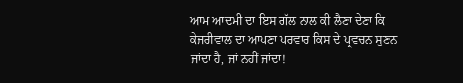ਆਮ ਆਦਮੀ ਦਾ ਇਸ ਗੱਲ ਨਾਲ ਕੀ ਲੈਣਾ ਦੇਣਾ ਕਿ ਕੇਜਰੀਵਾਲ ਦਾ ਆਪਣਾ ਪਰਵਾਰ ਕਿਸ ਦੇ ਪ੍ਰਵਚਨ ਸੁਣਨ ਜਾਂਦਾ ਹੈ, ਜਾਂ ਨਹੀਂ ਜਾਂਦਾ!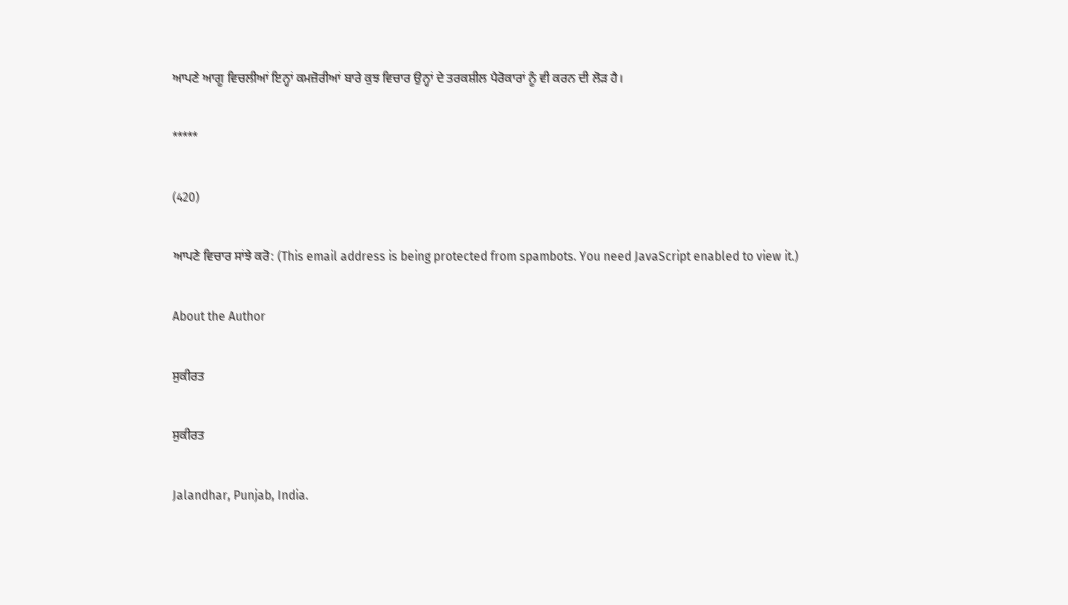ਆਪਣੇ ਆਗੂ ਵਿਚਲੀਆਂ ਇਨ੍ਹਾਂ ਕਮਜ਼ੋਰੀਆਂ ਬਾਰੇ ਕੁਝ ਵਿਚਾਰ ਉਨ੍ਹਾਂ ਦੇ ਤਰਕਸ਼ੀਲ ਪੈਰੋਕਾਰਾਂ ਨੂੰ ਵੀ ਕਰਨ ਦੀ ਲੋੜ ਹੈ।

*****

(420)

ਆਪਣੇ ਵਿਚਾਰ ਸਾਂਝੇ ਕਰੋ: (This email address is being protected from spambots. You need JavaScript enabled to view it.)

About the Author

ਸੁਕੀਰਤ

ਸੁਕੀਰਤ

Jalandhar, Punjab, India.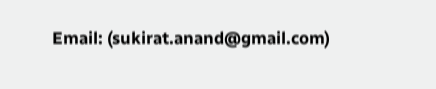Email: (sukirat.anand@gmail.com)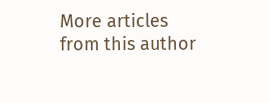More articles from this author